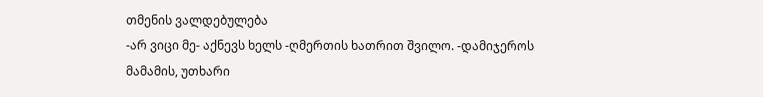თმენის ვალდებულება
-არ ვიცი მე- აქნევს ხელს -ღმერთის ხათრით შვილო. -დამიჯეროს მამამის, უთხარი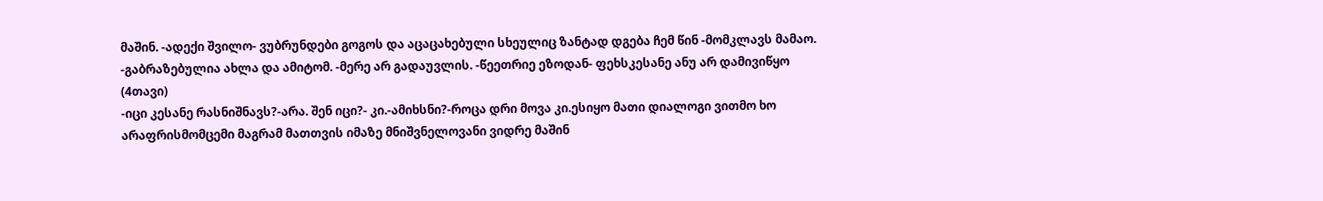მაშინ. -ადექი შვილო- ვუბრუნდები გოგოს და აცაცახებული სხეულიც ზანტად დგება ჩემ წინ -მომკლავს მამაო. -გაბრაზებულია ახლა და ამიტომ. -მერე არ გადაუვლის. -წეეთრიე ეზოდან- ფეხსკესანე ანუ არ დამივიწყო (4თავი)
-იცი კესანე რასნიშნავს?-არა. შენ იცი?- კი.-ამიხსნი?-როცა დრი მოვა კი.ესიყო მათი დიალოგი ვითმო ხო არაფრისმომცემი მაგრამ მათთვის იმაზე მნიშვნელოვანი ვიდრე მაშინ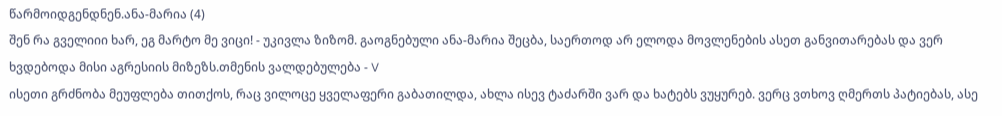წარმოიდგენდნენ.ანა-მარია (4)
შენ რა გველიიი ხარ, ეგ მარტო მე ვიცი! - უკივლა ზიზომ. გაოგნებული ანა-მარია შეცბა, საერთოდ არ ელოდა მოვლენების ასეთ განვითარებას და ვერ ხვდებოდა მისი აგრესიის მიზეზს.თმენის ვალდებულება - V
ისეთი გრძნობა მეუფლება თითქოს, რაც ვილოცე ყველაფერი გაბათილდა, ახლა ისევ ტაძარში ვარ და ხატებს ვუყურებ. ვერც ვთხოვ ღმერთს პატიებას, ასე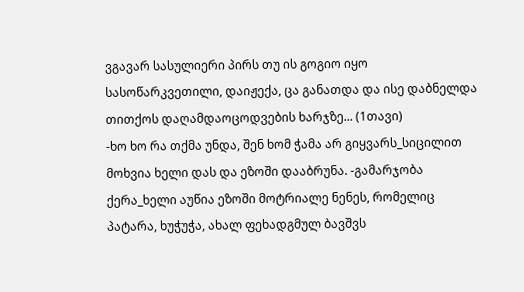ვგავარ სასულიერი პირს თუ ის გოგიო იყო სასოწარკვეთილი, დაიჟექა, ცა განათდა და ისე დაბნელდა თითქოს დაღამდაოცოდვების ხარჯზე... (1თავი)
-ხო ხო რა თქმა უნდა, შენ ხომ ჭამა არ გიყვარს_სიცილით მოხვია ხელი დას და ეზოში დააბრუნა. -გამარჯობა ქერა_ხელი აუწია ეზოში მოტრიალე ნენეს, რომელიც პატარა, ხუჭუჭა, ახალ ფეხადგმულ ბავშვს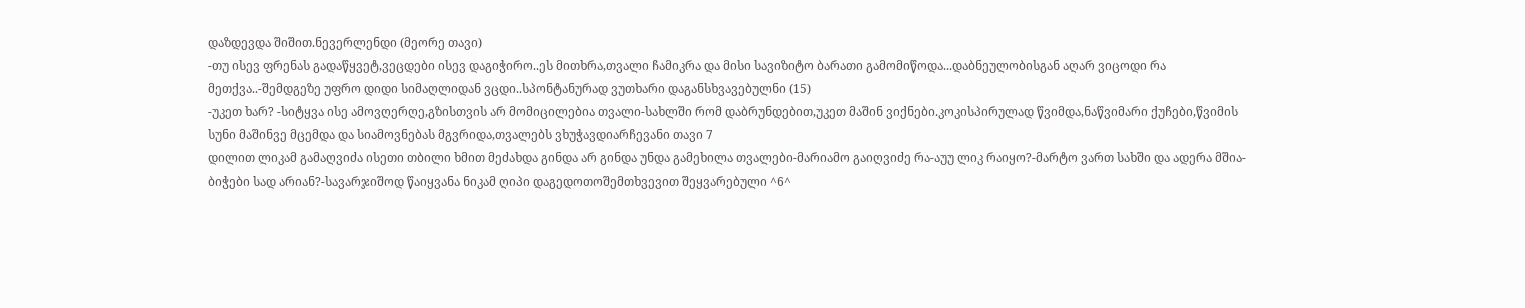დაზდევდა შიშით.ნევერლენდი (მეორე თავი)
-თუ ისევ ფრენას გადაწყვეტ,ვეცდები ისევ დაგიჭირო..ეს მითხრა,თვალი ჩამიკრა და მისი სავიზიტო ბარათი გამომიწოდა...დაბნეულობისგან აღარ ვიცოდი რა მეთქვა..-შემდგეზე უფრო დიდი სიმაღლიდან ვცდი..სპონტანურად ვუთხარი დაგანსხვავებულნი (15)
-უკეთ ხარ? -სიტყვა ისე ამოვღერღე,გზისთვის არ მომიცილებია თვალი-სახლში რომ დაბრუნდებით,უკეთ მაშინ ვიქნები.კოკისპირულად წვიმდა,ნაწვიმარი ქუჩები,წვიმის სუნი მაშინვე მცემდა და სიამოვნებას მგვრიდა,თვალებს ვხუჭავდიარჩევანი თავი 7
დილით ლიკამ გამაღვიძა ისეთი თბილი ხმით მეძახდა გინდა არ გინდა უნდა გამეხილა თვალები-მარიამო გაიღვიძე რა-აუუ ლიკ რაიყო?-მარტო ვართ სახში და ადერა მშია-ბიჭები სად არიან?-სავარჯიშოდ წაიყვანა ნიკამ ღიპი დაგედოთოშემთხვევით შეყვარებული ^6^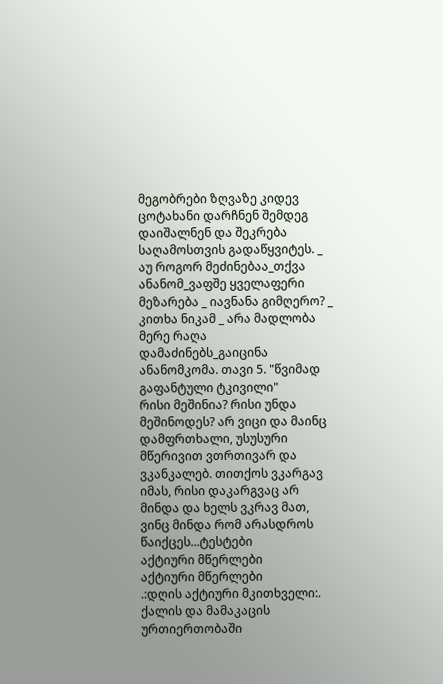მეგობრები ზღვაზე კიდევ ცოტახანი დარჩნენ შემდეგ დაიშალნენ და შეკრება საღამოსთვის გადაწყვიტეს. _ აუ როგორ მეძინებაა_თქვა ანანომ_ვაფშე ყველაფერი მეზარება _ იავნანა გიმღერო? _ კითხა ნიკამ _ არა მადლობა მერე რაღა დამაძინებს_გაიცინა ანანომკომა. თავი 5. "წვიმად გაფანტული ტკივილი"
რისი მეშინია? რისი უნდა მეშინოდეს? არ ვიცი და მაინც დამფრთხალი, უსუსური მწერივით ვთრთივარ და ვკანკალებ. თითქოს ვკარგავ იმას, რისი დაკარგვაც არ მინდა და ხელს ვკრავ მათ, ვინც მინდა რომ არასდროს წაიქცეს...ტესტები
აქტიური მწერლები
აქტიური მწერლები
.:დღის აქტიური მკითხველი:.
ქალის და მამაკაცის ურთიერთობაში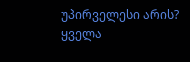უპირველესი არის?
ყველა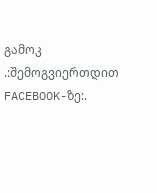გამოკ
.:შემოგვიერთდით FACEBOOK-ზე:.